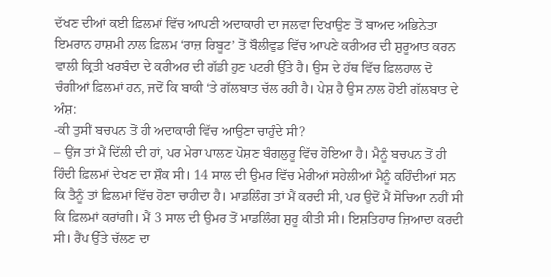ਦੱਖਣ ਦੀਆਂ ਕਈ ਫ਼ਿਲਮਾਂ ਵਿੱਚ ਆਪਣੀ ਅਦਾਕਾਰੀ ਦਾ ਜਲਵਾ ਦਿਖਾਉਣ ਤੋਂ ਬਾਅਦ ਅਭਿਨੇਤਾ ਇਮਰਾਨ ਹਾਸ਼ਮੀ ਨਾਲ ਫ਼ਿਲਮ ‘ਰਾਜ਼ ਰਿਬੂਟ’ ਤੋਂ ਬੌਲੀਵੁਡ ਵਿੱਚ ਆਪਣੇ ਕਰੀਅਰ ਦੀ ਸ਼ੁਰੂਆਤ ਕਰਨ ਵਾਲੀ ਕ੍ਰਿਤੀ ਖਰਬੰਦਾ ਦੇ ਕਰੀਅਰ ਦੀ ਗੱਡੀ ਹੁਣ ਪਟਰੀ ਉੱਤੇ ਹੈ। ਉਸ ਦੇ ਹੱਥ ਵਿੱਚ ਫ਼ਿਲਹਾਲ ਦੋ ਚੰਗੀਆਂ ਫ਼ਿਲਮਾਂ ਹਨ, ਜਦੋਂ ਕਿ ਬਾਕੀ ‘ਤੇ ਗੱਲਬਾਤ ਚੱਲ ਰਹੀ ਹੈ। ਪੇਸ਼ ਹੈ ਉਸ ਨਾਲ ਹੋਈ ਗੱਲਬਾਤ ਦੇ ਅੰਸ਼:
-ਕੀ ਤੁਸੀਂ ਬਚਪਨ ਤੋਂ ਹੀ ਅਦਾਕਾਰੀ ਵਿੱਚ ਆਉਣਾ ਚਾਹੁੰਦੇ ਸੀ?
– ਉਂਜ ਤਾਂ ਮੈਂ ਦਿੱਲੀ ਦੀ ਹਾਂ, ਪਰ ਮੇਰਾ ਪਾਲਣ ਪੋਸ਼ਣ ਬੰਗਲੁਰੂ ਵਿੱਚ ਹੋਇਆ ਹੈ। ਮੈਨੂੰ ਬਚਪਨ ਤੋਂ ਹੀ ਹਿੰਦੀ ਫ਼ਿਲਮਾਂ ਦੇਖਣ ਦਾ ਸ਼ੌਕ ਸੀ। 14 ਸਾਲ ਦੀ ਉਮਰ ਵਿੱਚ ਮੇਰੀਆਂ ਸਹੇਲੀਆਂ ਮੈਨੂੰ ਕਹਿੰਦੀਆਂ ਸਨ ਕਿ ਤੈਨੂੰ ਤਾਂ ਫ਼ਿਲਮਾਂ ਵਿੱਚ ਹੋਣਾ ਚਾਹੀਦਾ ਹੈ। ਮਾਡਲਿੰਗ ਤਾਂ ਮੈਂ ਕਰਦੀ ਸੀ, ਪਰ ਉਦੋਂ ਮੈਂ ਸੋਚਿਆ ਨਹੀਂ ਸੀ ਕਿ ਫ਼ਿਲਮਾਂ ਕਰਾਂਗੀ। ਮੈਂ 3 ਸਾਲ ਦੀ ਉਮਰ ਤੋਂ ਮਾਡਲਿੰਗ ਸ਼ੁਰੂ ਕੀਤੀ ਸੀ। ਇਸ਼ਤਿਹਾਰ ਜ਼ਿਆਦਾ ਕਰਦੀ ਸੀ। ਰੈਂਪ ਉੱਤੇ ਚੱਲਣ ਦਾ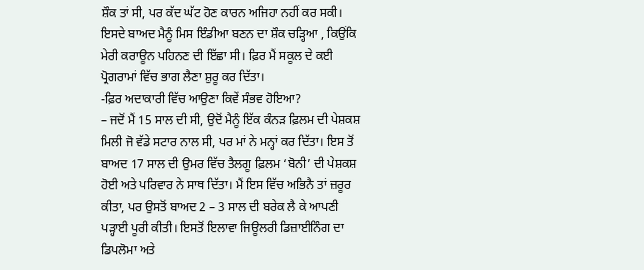ਸ਼ੌਕ ਤਾਂ ਸੀ, ਪਰ ਕੱਦ ਘੱਟ ਹੋਣ ਕਾਰਨ ਅਜਿਹਾ ਨਹੀਂ ਕਰ ਸਕੀ। ਇਸਦੇ ਬਾਅਦ ਮੈਨੂੰ ਮਿਸ ਇੰਡੀਆ ਬਣਨ ਦਾ ਸ਼ੌਕ ਚੜ੍ਹਿਆ , ਕਿਉਂਕਿ ਮੇਰੀ ਕਰਾਊਨ ਪਹਿਨਣ ਦੀ ਇੱਛਾ ਸੀ। ਫ਼ਿਰ ਮੈਂ ਸਕੂਲ ਦੇ ਕਈ ਪ੍ਰੋਗਰਾਮਾਂ ਵਿੱਚ ਭਾਗ ਲੈਣਾ ਸ਼ੁਰੂ ਕਰ ਦਿੱਤਾ।
-ਫ਼ਿਰ ਅਦਾਕਾਰੀ ਵਿੱਚ ਆਉਣਾ ਕਿਵੇਂ ਸੰਭਵ ਹੋਇਆ?
– ਜਦੋਂ ਮੈਂ 15 ਸਾਲ ਦੀ ਸੀ, ਉਦੋਂ ਮੈਨੂੰ ਇੱਕ ਕੰਨੜ ਫ਼ਿਲਮ ਦੀ ਪੇਸ਼ਕਸ਼ ਮਿਲੀ ਜੋ ਵੱਡੇ ਸਟਾਰ ਨਾਲ ਸੀ, ਪਰ ਮਾਂ ਨੇ ਮਨ੍ਹਾਂ ਕਰ ਦਿੱਤਾ। ਇਸ ਤੋਂ ਬਾਅਦ 17 ਸਾਲ ਦੀ ਉਮਰ ਵਿੱਚ ਤੈਲਗੂ ਫ਼ਿਲਮ ‘ਬੋਨੀ’ ਦੀ ਪੇਸ਼ਕਸ਼ ਹੋਈ ਅਤੇ ਪਰਿਵਾਰ ਨੇ ਸਾਥ ਦਿੱਤਾ। ਮੈਂ ਇਸ ਵਿੱਚ ਅਭਿਨੈ ਤਾਂ ਜ਼ਰੂਰ ਕੀਤਾ, ਪਰ ਉਸਤੋਂ ਬਾਅਦ 2 – 3 ਸਾਲ ਦੀ ਬਰੇਕ ਲੈ ਕੇ ਆਪਣੀ ਪੜ੍ਹਾਈ ਪੂਰੀ ਕੀਤੀ। ਇਸਤੋਂ ਇਲਾਵਾ ਜਿਊਲਰੀ ਡਿਜ਼ਾਈਨਿੰਗ ਦਾ ਡਿਪਲੋਮਾ ਅਤੇ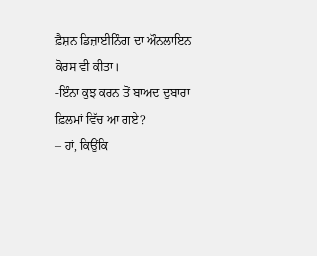ਫ਼ੈਸ਼ਨ ਡਿਜ਼ਾਈਨਿੰਗ ਦਾ ਔਨਲਾਇਨ ਕੋਰਸ ਵੀ ਕੀਤਾ।
-ਇੰਨਾ ਕੁਝ ਕਰਨ ਤੋਂ ਬਾਅਦ ਦੁਬਾਰਾ ਫ਼ਿਲਮਾਂ ਵਿੱਚ ਆ ਗਏ?
– ਹਾਂ, ਕਿਉਂਕਿ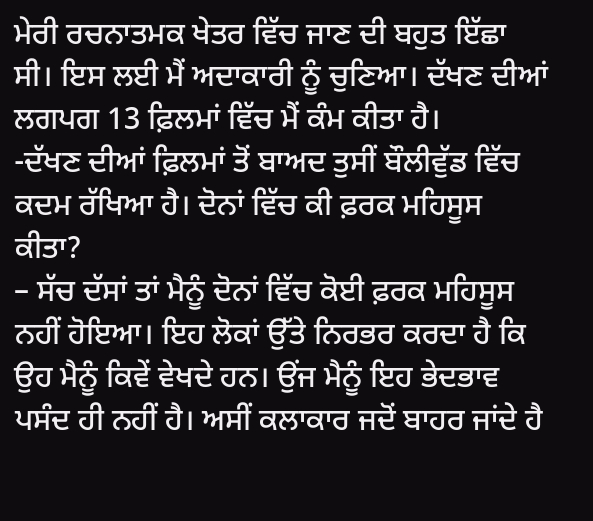ਮੇਰੀ ਰਚਨਾਤਮਕ ਖੇਤਰ ਵਿੱਚ ਜਾਣ ਦੀ ਬਹੁਤ ਇੱਛਾ ਸੀ। ਇਸ ਲਈ ਮੈਂ ਅਦਾਕਾਰੀ ਨੂੰ ਚੁਣਿਆ। ਦੱਖਣ ਦੀਆਂ ਲਗਪਗ 13 ਫ਼ਿਲਮਾਂ ਵਿੱਚ ਮੈਂ ਕੰਮ ਕੀਤਾ ਹੈ।
-ਦੱਖਣ ਦੀਆਂ ਫ਼ਿਲਮਾਂ ਤੋਂ ਬਾਅਦ ਤੁਸੀਂ ਬੌਲੀਵੁੱਡ ਵਿੱਚ ਕਦਮ ਰੱਖਿਆ ਹੈ। ਦੋਨਾਂ ਵਿੱਚ ਕੀ ਫ਼ਰਕ ਮਹਿਸੂਸ ਕੀਤਾ?
– ਸੱਚ ਦੱਸਾਂ ਤਾਂ ਮੈਨੂੰ ਦੋਨਾਂ ਵਿੱਚ ਕੋਈ ਫ਼ਰਕ ਮਹਿਸੂਸ ਨਹੀਂ ਹੋਇਆ। ਇਹ ਲੋਕਾਂ ਉੱਤੇ ਨਿਰਭਰ ਕਰਦਾ ਹੈ ਕਿ ਉਹ ਮੈਨੂੰ ਕਿਵੇਂ ਵੇਖਦੇ ਹਨ। ਉਂਜ ਮੈਨੂੰ ਇਹ ਭੇਦਭਾਵ ਪਸੰਦ ਹੀ ਨਹੀਂ ਹੈ। ਅਸੀਂ ਕਲਾਕਾਰ ਜਦੋਂ ਬਾਹਰ ਜਾਂਦੇ ਹੈ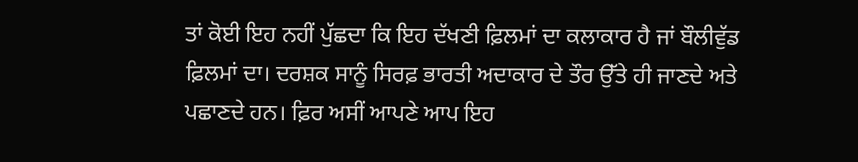ਤਾਂ ਕੋਈ ਇਹ ਨਹੀਂ ਪੁੱਛਦਾ ਕਿ ਇਹ ਦੱਖਣੀ ਫ਼ਿਲਮਾਂ ਦਾ ਕਲਾਕਾਰ ਹੈ ਜਾਂ ਬੌਲੀਵੁੱਡ ਫ਼ਿਲਮਾਂ ਦਾ। ਦਰਸ਼ਕ ਸਾਨੂੰ ਸਿਰਫ਼ ਭਾਰਤੀ ਅਦਾਕਾਰ ਦੇ ਤੌਰ ਉੱਤੇ ਹੀ ਜਾਣਦੇ ਅਤੇ ਪਛਾਣਦੇ ਹਨ। ਫ਼ਿਰ ਅਸੀਂ ਆਪਣੇ ਆਪ ਇਹ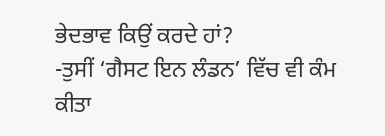ਭੇਦਭਾਵ ਕਿਉਂ ਕਰਦੇ ਹਾਂ?
-ਤੁਸੀਂ ‘ਗੈਸਟ ਇਨ ਲੰਡਨ’ ਵਿੱਚ ਵੀ ਕੰਮ ਕੀਤਾ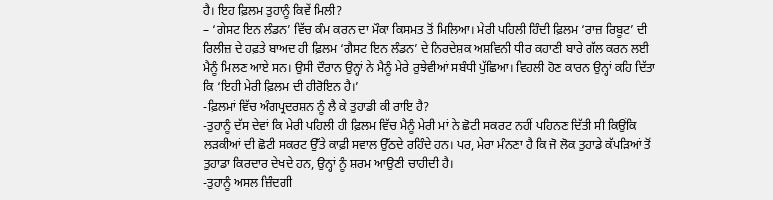ਹੈ। ਇਹ ਫ਼ਿਲਮ ਤੁਹਾਨੂੰ ਕਿਵੇਂ ਮਿਲੀ?
– ‘ਗੇਸਟ ਇਨ ਲੰਡਨ’ ਵਿੱਚ ਕੰਮ ਕਰਨ ਦਾ ਮੌਕਾ ਕਿਸਮਤ ਤੋਂ ਮਿਲਿਆ। ਮੇਰੀ ਪਹਿਲੀ ਹਿੰਦੀ ਫ਼ਿਲਮ ‘ਰਾਜ਼ ਰਿਬੂਟ’ ਦੀ ਰਿਲੀਜ਼ ਦੇ ਹਫ਼ਤੇ ਬਾਅਦ ਹੀ ਫ਼ਿਲਮ ‘ਗੈਸਟ ਇਨ ਲੰਡਨ’ ਦੇ ਨਿਰਦੇਸ਼ਕ ਅਸ਼ਵਿਨੀ ਧੀਰ ਕਹਾਣੀ ਬਾਰੇ ਗੱਲ ਕਰਨ ਲਈ ਮੈਨੂੰ ਮਿਲਣ ਆਏ ਸਨ। ਉਸੀ ਦੌਰਾਨ ਉਨ੍ਹਾਂ ਨੇ ਮੈਨੂੰ ਮੇਰੇ ਰੁਝੇਵੀਆਂ ਸਬੰਧੀ ਪੁੱਛਿਆ। ਵਿਹਲੀ ਹੋਣ ਕਾਰਨ ਉਨ੍ਹਾਂ ਕਹਿ ਦਿੱਤਾ ਕਿ ‘ਇਹੀ ਮੇਰੀ ਫ਼ਿਲਮ ਦੀ ਹੀਰੋਇਨ ਹੈ।’
-ਫ਼ਿਲਮਾਂ ਵਿੱਚ ਅੰਗਪ੍ਰਦਰਸ਼ਨ ਨੂੰ ਲੈ ਕੇ ਤੁਹਾਡੀ ਕੀ ਰਾਇ ਹੈ?
-ਤੁਹਾਨੂੰ ਦੱਸ ਦੇਵਾਂ ਕਿ ਮੇਰੀ ਪਹਿਲੀ ਹੀ ਫ਼ਿਲਮ ਵਿੱਚ ਮੈਨੂੰ ਮੇਰੀ ਮਾਂ ਨੇ ਛੋਟੀ ਸਕਰਟ ਨਹੀਂ ਪਹਿਨਣ ਦਿੱਤੀ ਸੀ ਕਿਉਂਕਿ ਲੜਕੀਆਂ ਦੀ ਛੋਟੀ ਸਕਰਟ ਉੱਤੇ ਕਾਫ਼ੀ ਸਵਾਲ ਉੱਠਦੇ ਰਹਿੰਦੇ ਹਨ। ਪਰ, ਮੇਰਾ ਮੰਨਣਾ ਹੈ ਕਿ ਜੋ ਲੋਕ ਤੁਹਾਡੇ ਕੱਪੜਿਆਂ ਤੋਂ ਤੁਹਾਡਾ ਕਿਰਦਾਰ ਦੇਖਦੇ ਹਨ, ਉਨ੍ਹਾਂ ਨੂੰ ਸ਼ਰਮ ਆਉਣੀ ਚਾਹੀਦੀ ਹੈ।
-ਤੁਹਾਨੂੰ ਅਸਲ ਜ਼ਿੰਦਗੀ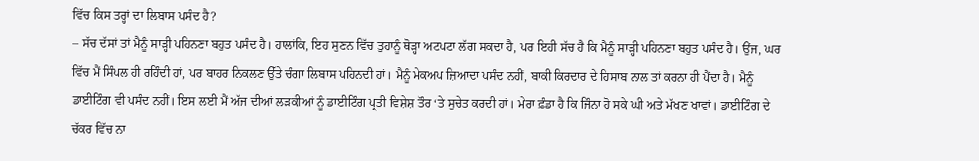ਵਿੱਚ ਕਿਸ ਤਰ੍ਹਾਂ ਦਾ ਲਿਬਾਸ ਪਸੰਦ ਹੈ?
– ਸੱਚ ਦੱਸਾਂ ਤਾਂ ਮੈਨੂੰ ਸਾੜ੍ਹੀ ਪਹਿਨਣਾ ਬਹੁਤ ਪਸੰਦ ਹੈ। ਹਾਲਾਂਕਿ, ਇਹ ਸੁਣਨ ਵਿੱਚ ਤੁਹਾਨੂੰ ਥੋੜ੍ਹਾ ਅਟਪਟਾ ਲੱਗ ਸਕਦਾ ਹੈ, ਪਰ ਇਹੀ ਸੱਚ ਹੈ ਕਿ ਮੈਨੂੰ ਸਾੜ੍ਹੀ ਪਹਿਨਣਾ ਬਹੁਤ ਪਸੰਦ ਹੈ। ਉਂਜ, ਘਰ ਵਿੱਚ ਮੈਂ ਸਿੰਪਲ ਹੀ ਰਹਿੰਦੀ ਹਾਂ, ਪਰ ਬਾਹਰ ਨਿਕਲਣ ਉੱਤੇ ਚੰਗਾ ਲਿਬਾਸ ਪਹਿਨਦੀ ਹਾਂ। ਮੈਨੂੰ ਮੇਕਅਪ ਜ਼ਿਆਦਾ ਪਸੰਦ ਨਹੀਂ, ਬਾਕੀ ਕਿਰਦਾਰ ਦੇ ਹਿਸਾਬ ਨਾਲ ਤਾਂ ਕਰਨਾ ਹੀ ਪੈਂਦਾ ਹੈ। ਮੈਨੂੰ ਡਾਈਟਿੰਗ ਵੀ ਪਸੰਦ ਨਹੀਂ। ਇਸ ਲਈ ਮੈਂ ਅੱਜ ਦੀਆਂ ਲੜਕੀਆਂ ਨੂੰ ਡਾਈਟਿੰਗ ਪ੍ਰਤੀ ਵਿਸ਼ੇਸ਼ ਤੌਰ ‘ਤੇ ਸੁਚੇਤ ਕਰਦੀ ਹਾਂ। ਮੇਰਾ ਫ਼ੰਡਾ ਹੈ ਕਿ ਜਿੰਨਾ ਹੋ ਸਕੇ ਘੀ ਅਤੇ ਮੱਖਣ ਖਾਵਾਂ। ਡਾਈਟਿੰਗ ਦੇ ਚੱਕਰ ਵਿੱਚ ਨਾ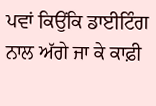ਪਵਾਂ ਕਿਉਂਕਿ ਡਾਈਟਿੰਗ ਨਾਲ ਅੱਗੇ ਜਾ ਕੇ ਕਾਫ਼ੀ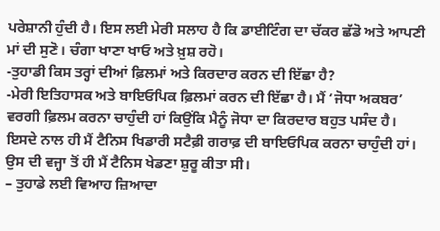ਪਰੇਸ਼ਾਨੀ ਹੁੰਦੀ ਹੈ। ਇਸ ਲਈ ਮੇਰੀ ਸਲਾਹ ਹੈ ਕਿ ਡਾਈਟਿੰਗ ਦਾ ਚੱਕਰ ਛੱਡੋ ਅਤੇ ਆਪਣੀ ਮਾਂ ਦੀ ਸੁਣੋ। ਚੰਗਾ ਖਾਣਾ ਖਾਓ ਅਤੇ ਖ਼ੁਸ਼ ਰਹੋ।
-ਤੁਹਾਡੀ ਕਿਸ ਤਰ੍ਹਾਂ ਦੀਆਂ ਫ਼ਿਲਮਾਂ ਅਤੇ ਕਿਰਦਾਰ ਕਰਨ ਦੀ ਇੱਛਾ ਹੈ?
-ਮੇਰੀ ਇਤਿਹਾਸਕ ਅਤੇ ਬਾਇਓਪਿਕ ਫ਼ਿਲਮਾਂ ਕਰਨ ਦੀ ਇੱਛਾ ਹੈ। ਮੈਂ ‘ਜੋਧਾ ਅਕਬਰ’ ਵਰਗੀ ਫ਼ਿਲਮ ਕਰਨਾ ਚਾਹੁੰਦੀ ਹਾਂ ਕਿਉਂਕਿ ਮੈਨੂੰ ਜੋਧਾ ਦਾ ਕਿਰਦਾਰ ਬਹੁਤ ਪਸੰਦ ਹੈ। ਇਸਦੇ ਨਾਲ ਹੀ ਮੈਂ ਟੈਨਿਸ ਖਿਡਾਰੀ ਸਟੈਫ਼ੀ ਗਰਾਫ਼ ਦੀ ਬਾਇਓਪਿਕ ਕਰਨਾ ਚਾਹੁੰਦੀ ਹਾਂ। ਉਸ ਦੀ ਵਜ੍ਹਾ ਤੋਂ ਹੀ ਮੈਂ ਟੈਨਿਸ ਖੇਡਣਾ ਸ਼ੁਰੂ ਕੀਤਾ ਸੀ।
– ਤੁਹਾਡੇ ਲਈ ਵਿਆਹ ਜ਼ਿਆਦਾ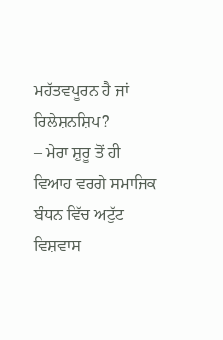ਮਹੱਤਵਪੂਰਨ ਹੈ ਜਾਂ ਰਿਲੇਸ਼ਨਸ਼ਿਪ?
– ਮੇਰਾ ਸ਼ੁਰੂ ਤੋਂ ਹੀ ਵਿਆਹ ਵਰਗੇ ਸਮਾਜਿਕ ਬੰਧਨ ਵਿੱਚ ਅਟੁੱਟ ਵਿਸ਼ਵਾਸ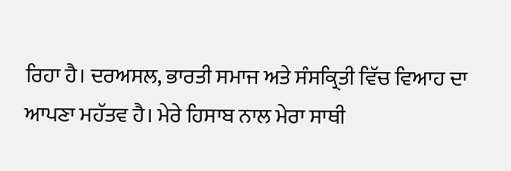ਰਿਹਾ ਹੈ। ਦਰਅਸਲ, ਭਾਰਤੀ ਸਮਾਜ ਅਤੇ ਸੰਸਕ੍ਰਿਤੀ ਵਿੱਚ ਵਿਆਹ ਦਾ ਆਪਣਾ ਮਹੱਤਵ ਹੈ। ਮੇਰੇ ਹਿਸਾਬ ਨਾਲ ਮੇਰਾ ਸਾਥੀ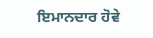ਇਮਾਨਦਾਰ ਹੋਵੇ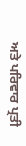ਅਤੇ ਪਰਿਵਾਰ ਪ੍ਰਤੀ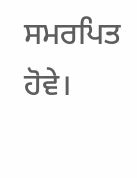ਸਮਰਪਿਤ ਹੋਵੇ।